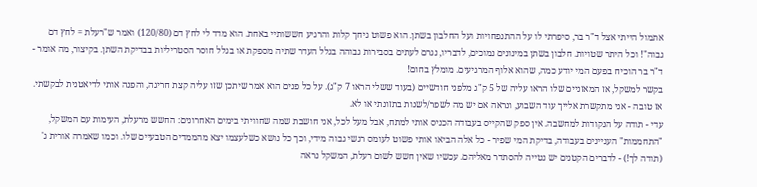אתמול הייתי אצל ד"ר בר, סיפרתי לו על ההתנפחויות ועל החלבון בשתן. הוא פשוט גיחך קלות והרגיע חששותיי באחת. הוא מדד לי לחץ דם (120/80) ואמר ש"רעלת = לחץ דם גבוה"! וכל היתר שטויות. חלבון בשתן במינונים נמוכים, לדבריו, נגרם לעתים בסבירות גבוהה בגלל העדר שתיה מספקת או בגלל חוסר הסטריליות בבדיקת השתן. בקיצור, מה אומר - ד"ר בר הוכיח בפעם המי יודע כמה, שהוא אלוף המרגיעים. מומלץ בחום!
בקשר למשקל, אז המאזניים שלו הראו עליה של 5 ק"ג מלפני חודשיים (בעוד ששלי הראו 7 ק"ג). על כל פנים הוא אמר שיתכן שזו עליה קצת חריגה, והפנה אותי לדיאטנית לבקשתי. אז טובה - אני מתקשרת אלייך עוד השבוע, ונראה אם יש מה לשפר/לשנות בתזונתי או לא.
עדי - תודה על הנקודות למחשבה. אין ספק שהקייס בעבודה הכניס אותי למתח, אבל מעל לכל, אני חושבת שמה שחוויתי בימים האחרונים: החשש מרעלת, העימות עם המשקל, "התחממות" העניינים בעבודה, בדיקת המי שפיר - כל אלה הביאו אותי פשוט לעומס רגשי גבוה מידי, וכך כל נושא כשלעצמו יצא מהממדים הטבעיים שלו. וכמו שאמרה אורית ג' (תודה לך!) - לדברים הקטנים יש נטייה להסתדר מאליהם. עכשיו שאין חשש לשום רעלת, המשקל נראה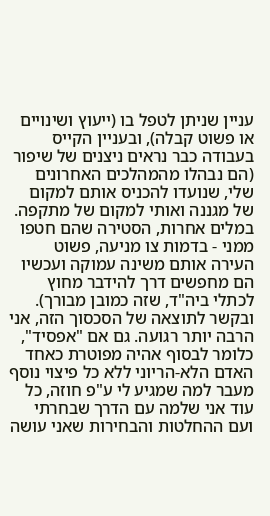עניין שניתן לטפל בו (ייעוץ ושינויים או פשוט קבלה), ובעניין הקייס בעבודה כבר נראים ניצנים של שיפור (הם נבהלו מהמהלכים האחרונים שלי, שנועדו להכניס אותם למקום של מגננה ואותי למקום של מתקפה. במלים אחרות, הסטירה שהם חטפו ממני - בדמות צו מניעה, פשוט העירה אותם משינה עמוקה ועכשיו הם מחפשים דרך להידבר מחוץ לכתלי ביה"ד, שזה כמובן מבורך). ובקשר לתוצאה של הסכסוך הזה, אני הרבה יותר רגועה. גם אם "אפסיד", כלומר לבסוף אהיה מפוטרת כאחד האדם הלא-הריוני ללא כל פיצוי נוסף מעבר למה שמגיע לי ע"פ חוזה, כל עוד אני שלמה עם הדרך שבחרתי ועם ההחלטות והבחירות שאני עושה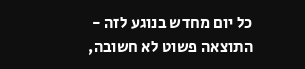כל יום מחדש בנוגע לזה - התוצאה פשוט לא חשובה,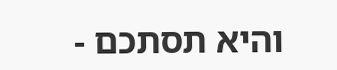והיא תסתכם -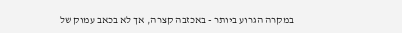במקרה הגרוע ביותר - באכזבה קצרה, אך לא בכאב עמוק של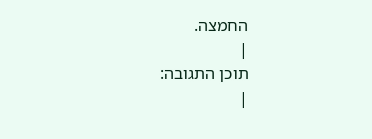החמצה.
|
תוכן התגובה:
|